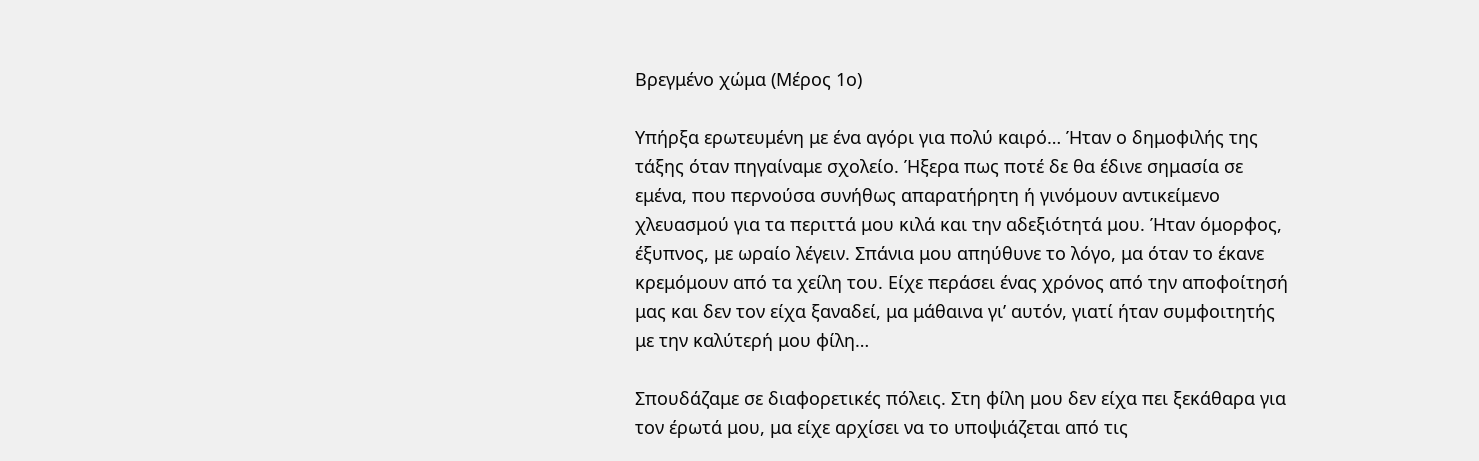Βρεγμένο χώμα (Μέρος 1ο)

Υπήρξα ερωτευμένη με ένα αγόρι για πολύ καιρό… Ήταν ο δημοφιλής της τάξης όταν πηγαίναμε σχολείο. Ήξερα πως ποτέ δε θα έδινε σημασία σε εμένα, που περνούσα συνήθως απαρατήρητη ή γινόμουν αντικείμενο χλευασμού για τα περιττά μου κιλά και την αδεξιότητά μου. Ήταν όμορφος, έξυπνος, με ωραίο λέγειν. Σπάνια μου απηύθυνε το λόγο, μα όταν το έκανε κρεμόμουν από τα χείλη του. Είχε περάσει ένας χρόνος από την αποφοίτησή μας και δεν τον είχα ξαναδεί, μα μάθαινα γι’ αυτόν, γιατί ήταν συμφοιτητής με την καλύτερή μου φίλη…

Σπουδάζαμε σε διαφορετικές πόλεις. Στη φίλη μου δεν είχα πει ξεκάθαρα για τον έρωτά μου, μα είχε αρχίσει να το υποψιάζεται από τις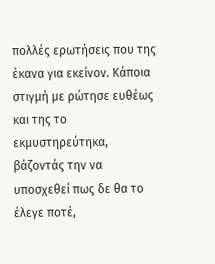πολλές ερωτήσεις που της έκανα για εκείνον. Κάποια στιγμή με ρώτησε ευθέως και της το εκμυστηρεύτηκα, βάζοντάς την να υποσχεθεί πως δε θα το έλεγε ποτέ,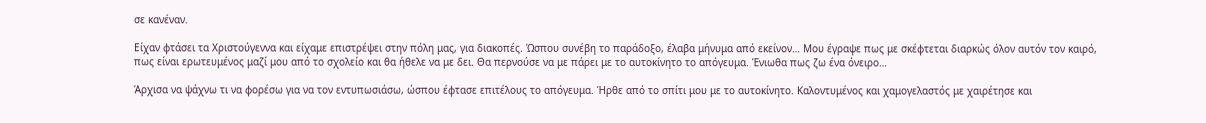σε κανέναν.

Είχαν φτάσει τα Χριστούγεννα και είχαμε επιστρέψει στην πόλη μας, για διακοπές. Ώσπου συνέβη το παράδοξο, έλαβα μήνυμα από εκείνον… Μου έγραψε πως με σκέφτεται διαρκώς όλον αυτόν τον καιρό, πως είναι ερωτευμένος μαζί μου από το σχολείο και θα ήθελε να με δει. Θα περνούσε να με πάρει με το αυτοκίνητο το απόγευμα. Ένιωθα πως ζω ένα όνειρο…

Άρχισα να ψάχνω τι να φορέσω για να τον εντυπωσιάσω, ώσπου έφτασε επιτέλους το απόγευμα. Ήρθε από το σπίτι μου με το αυτοκίνητο. Καλοντυμένος και χαμογελαστός με χαιρέτησε και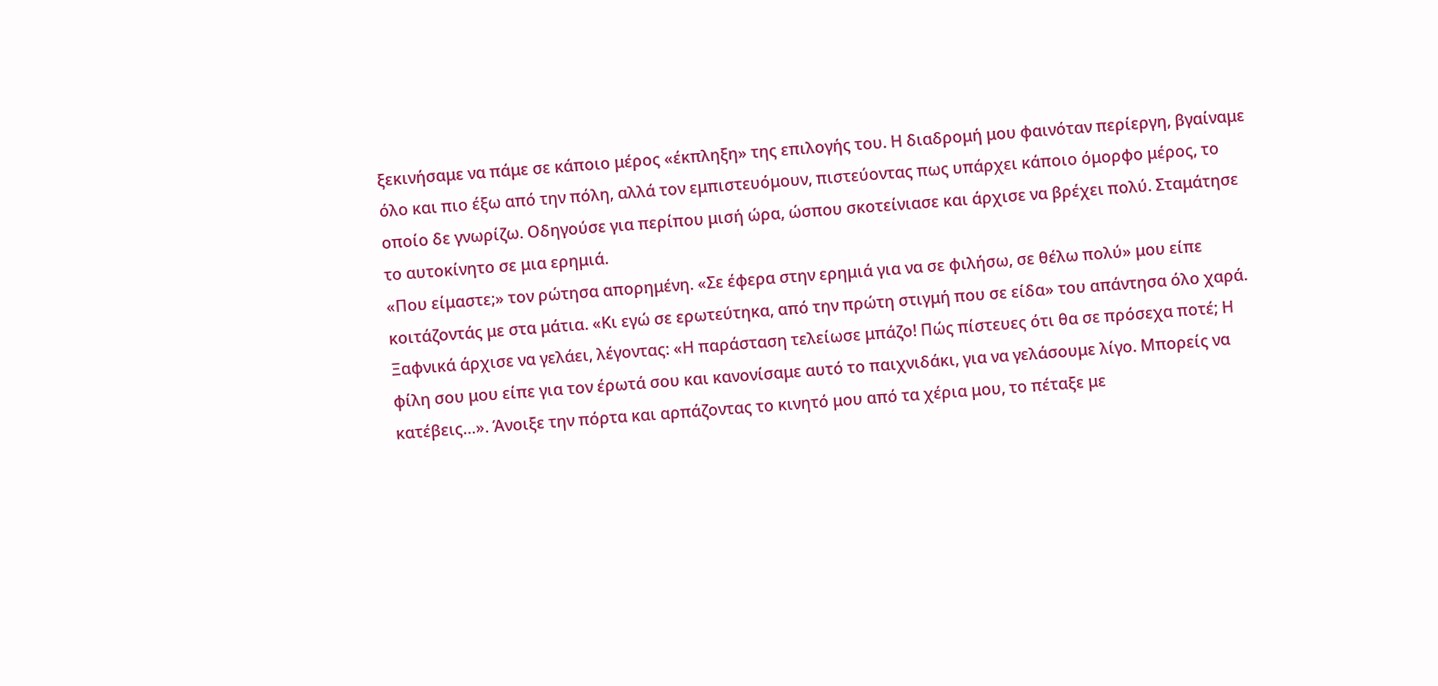ξεκινήσαμε να πάμε σε κάποιο μέρος «έκπληξη» της επιλογής του. Η διαδρομή μου φαινόταν περίεργη, βγαίναμε όλο και πιο έξω από την πόλη, αλλά τον εμπιστευόμουν, πιστεύοντας πως υπάρχει κάποιο όμορφο μέρος, το οποίο δε γνωρίζω. Οδηγούσε για περίπου μισή ώρα, ώσπου σκοτείνιασε και άρχισε να βρέχει πολύ. Σταμάτησε το αυτοκίνητο σε μια ερημιά.
«Που είμαστε;» τον ρώτησα απορημένη. «Σε έφερα στην ερημιά για να σε φιλήσω, σε θέλω πολύ» μου είπε κοιτάζοντάς με στα μάτια. «Κι εγώ σε ερωτεύτηκα, από την πρώτη στιγμή που σε είδα» του απάντησα όλο χαρά. Ξαφνικά άρχισε να γελάει, λέγοντας: «Η παράσταση τελείωσε μπάζο! Πώς πίστευες ότι θα σε πρόσεχα ποτέ; Η φίλη σου μου είπε για τον έρωτά σου και κανονίσαμε αυτό το παιχνιδάκι, για να γελάσουμε λίγο. Μπορείς να κατέβεις…». Άνοιξε την πόρτα και αρπάζοντας το κινητό μου από τα χέρια μου, το πέταξε με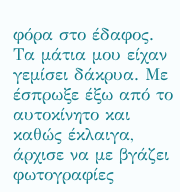φόρα στο έδαφος. Τα μάτια μου είχαν γεμίσει δάκρυα. Με έσπρωξε έξω από το αυτοκίνητο και καθώς έκλαιγα, άρχισε να με βγάζει φωτογραφίες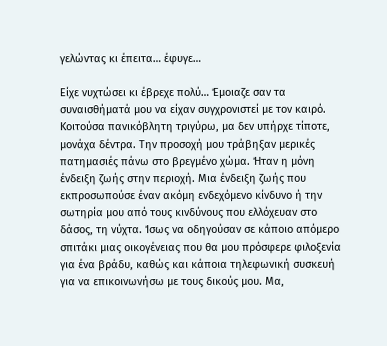γελώντας κι έπειτα… έφυγε…

Είχε νυχτώσει κι έβρεχε πολύ… Έμοιαζε σαν τα συναισθήματά μου να είχαν συγχρονιστεί με τον καιρό. Κοιτούσα πανικόβλητη τριγύρω, μα δεν υπήρχε τίποτε, μονάχα δέντρα. Την προσοχή μου τράβηξαν μερικές πατημασιές πάνω στο βρεγμένο χώμα. Ήταν η μόνη ένδειξη ζωής στην περιοχή. Μια ένδειξη ζωής που εκπροσωπούσε έναν ακόμη ενδεχόμενο κίνδυνο ή την σωτηρία μου από τους κινδύνους που ελλόχευαν στο δάσος, τη νύχτα. Ίσως να οδηγούσαν σε κάποιο απόμερο σπιτάκι μιας οικογένειας που θα μου πρόσφερε φιλοξενία για ένα βράδυ, καθώς και κάποια τηλεφωνική συσκευή για να επικοινωνήσω με τους δικούς μου. Μα,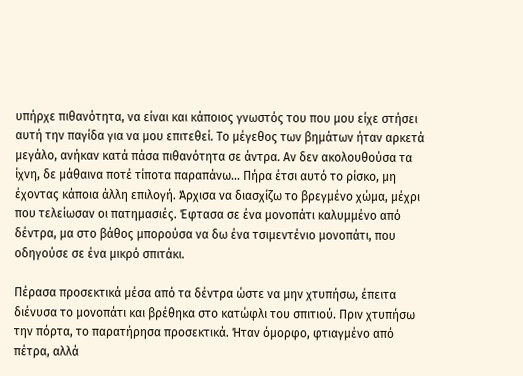υπήρχε πιθανότητα, να είναι και κάποιος γνωστός του που μου είχε στήσει αυτή την παγίδα για να μου επιτεθεί. Το μέγεθος των βημάτων ήταν αρκετά μεγάλο, ανήκαν κατά πάσα πιθανότητα σε άντρα. Αν δεν ακολουθούσα τα ίχνη, δε μάθαινα ποτέ τίποτα παραπάνω… Πήρα έτσι αυτό το ρίσκο, μη έχοντας κάποια άλλη επιλογή. Άρχισα να διασχίζω το βρεγμένο χώμα, μέχρι που τελείωσαν οι πατημασιές. Έφτασα σε ένα μονοπάτι καλυμμένο από δέντρα, μα στο βάθος μπορούσα να δω ένα τσιμεντένιο μονοπάτι, που οδηγούσε σε ένα μικρό σπιτάκι.

Πέρασα προσεκτικά μέσα από τα δέντρα ώστε να μην χτυπήσω, έπειτα διένυσα το μονοπάτι και βρέθηκα στο κατώφλι του σπιτιού. Πριν χτυπήσω την πόρτα, το παρατήρησα προσεκτικά. Ήταν όμορφο, φτιαγμένο από πέτρα, αλλά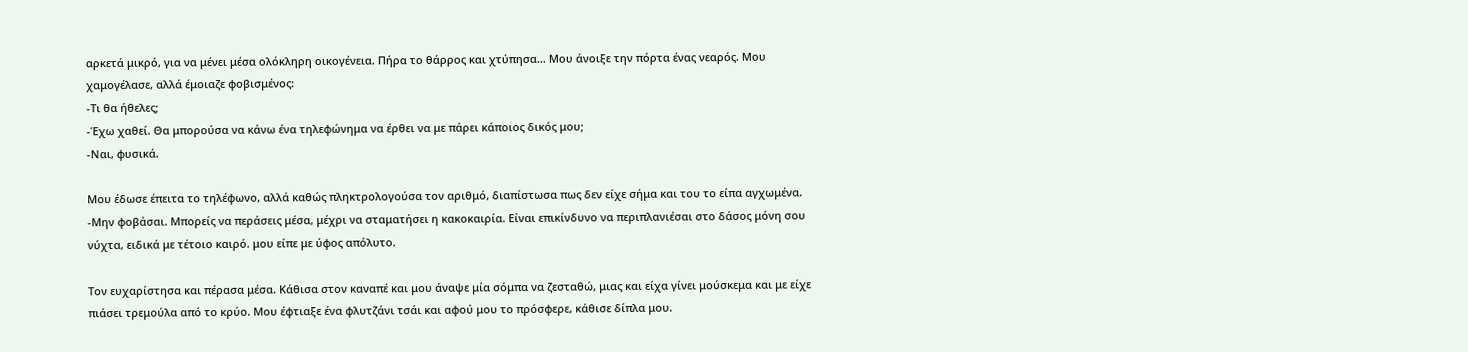αρκετά μικρό, για να μένει μέσα ολόκληρη οικογένεια. Πήρα το θάρρος και χτύπησα… Μου άνοιξε την πόρτα ένας νεαρός. Μου χαμογέλασε, αλλά έμοιαζε φοβισμένος:
-Τι θα ήθελες;
-Έχω χαθεί. Θα μπορούσα να κάνω ένα τηλεφώνημα να έρθει να με πάρει κάποιος δικός μου;
-Ναι, φυσικά.

Μου έδωσε έπειτα το τηλέφωνο, αλλά καθώς πληκτρολογούσα τον αριθμό, διαπίστωσα πως δεν είχε σήμα και του το είπα αγχωμένα.
-Μην φοβάσαι. Μπορείς να περάσεις μέσα, μέχρι να σταματήσει η κακοκαιρία. Είναι επικίνδυνο να περιπλανιέσαι στο δάσος μόνη σου νύχτα, ειδικά με τέτοιο καιρό. μου είπε με ύφος απόλυτο.

Τον ευχαρίστησα και πέρασα μέσα. Κάθισα στον καναπέ και μου άναψε μία σόμπα να ζεσταθώ, μιας και είχα γίνει μούσκεμα και με είχε πιάσει τρεμούλα από το κρύο. Μου έφτιαξε ένα φλυτζάνι τσάι και αφού μου το πρόσφερε, κάθισε δίπλα μου.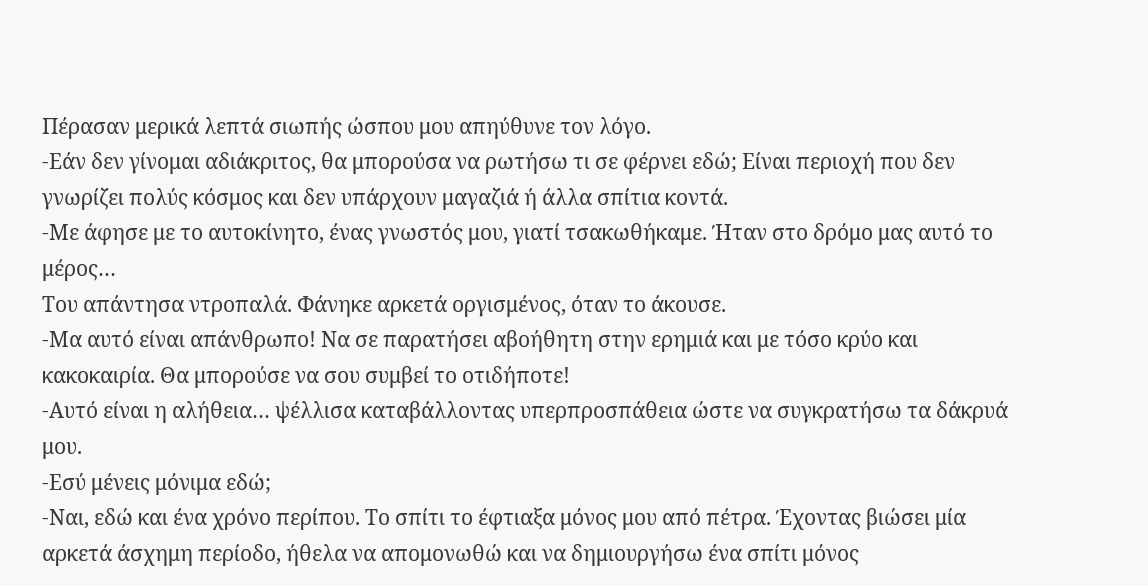Πέρασαν μερικά λεπτά σιωπής ώσπου μου απηύθυνε τον λόγο.
-Εάν δεν γίνομαι αδιάκριτος, θα μπορούσα να ρωτήσω τι σε φέρνει εδώ; Είναι περιοχή που δεν γνωρίζει πολύς κόσμος και δεν υπάρχουν μαγαζιά ή άλλα σπίτια κοντά.
-Με άφησε με το αυτοκίνητο, ένας γνωστός μου, γιατί τσακωθήκαμε. Ήταν στο δρόμο μας αυτό το μέρος…
Του απάντησα ντροπαλά. Φάνηκε αρκετά οργισμένος, όταν το άκουσε.
-Μα αυτό είναι απάνθρωπο! Να σε παρατήσει αβοήθητη στην ερημιά και με τόσο κρύο και κακοκαιρία. Θα μπορούσε να σου συμβεί το οτιδήποτε!
-Αυτό είναι η αλήθεια… ψέλλισα καταβάλλοντας υπερπροσπάθεια ώστε να συγκρατήσω τα δάκρυά μου.
-Εσύ μένεις μόνιμα εδώ;
-Ναι, εδώ και ένα χρόνο περίπου. Το σπίτι το έφτιαξα μόνος μου από πέτρα. Έχοντας βιώσει μία αρκετά άσχημη περίοδο, ήθελα να απομονωθώ και να δημιουργήσω ένα σπίτι μόνος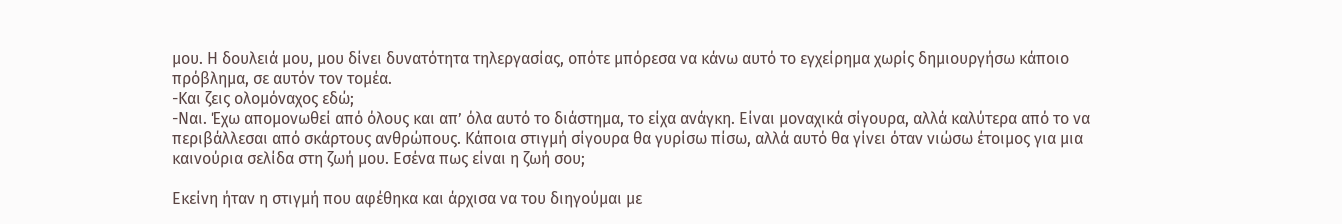μου. Η δουλειά μου, μου δίνει δυνατότητα τηλεργασίας, οπότε μπόρεσα να κάνω αυτό το εγχείρημα χωρίς δημιουργήσω κάποιο πρόβλημα, σε αυτόν τον τομέα.
-Και ζεις ολομόναχος εδώ;
-Ναι. Έχω απομονωθεί από όλους και απ’ όλα αυτό το διάστημα, το είχα ανάγκη. Είναι μοναχικά σίγουρα, αλλά καλύτερα από το να περιβάλλεσαι από σκάρτους ανθρώπους. Κάποια στιγμή σίγουρα θα γυρίσω πίσω, αλλά αυτό θα γίνει όταν νιώσω έτοιμος για μια καινούρια σελίδα στη ζωή μου. Εσένα πως είναι η ζωή σου;

Εκείνη ήταν η στιγμή που αφέθηκα και άρχισα να του διηγούμαι με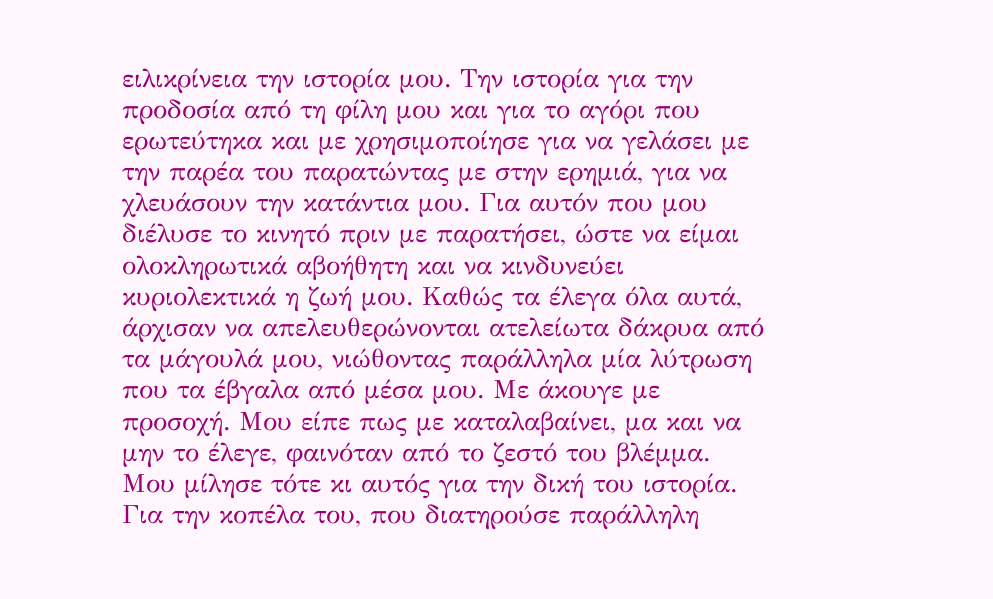ειλικρίνεια την ιστορία μου. Την ιστορία για την προδοσία από τη φίλη μου και για το αγόρι που ερωτεύτηκα και με χρησιμοποίησε για να γελάσει με την παρέα του παρατώντας με στην ερημιά, για να χλευάσουν την κατάντια μου. Για αυτόν που μου διέλυσε το κινητό πριν με παρατήσει, ώστε να είμαι ολοκληρωτικά αβοήθητη και να κινδυνεύει κυριολεκτικά η ζωή μου. Καθώς τα έλεγα όλα αυτά, άρχισαν να απελευθερώνονται ατελείωτα δάκρυα από τα μάγουλά μου, νιώθοντας παράλληλα μία λύτρωση που τα έβγαλα από μέσα μου. Με άκουγε με προσοχή. Μου είπε πως με καταλαβαίνει, μα και να μην το έλεγε, φαινόταν από το ζεστό του βλέμμα. Μου μίλησε τότε κι αυτός για την δική του ιστορία. Για την κοπέλα του, που διατηρούσε παράλληλη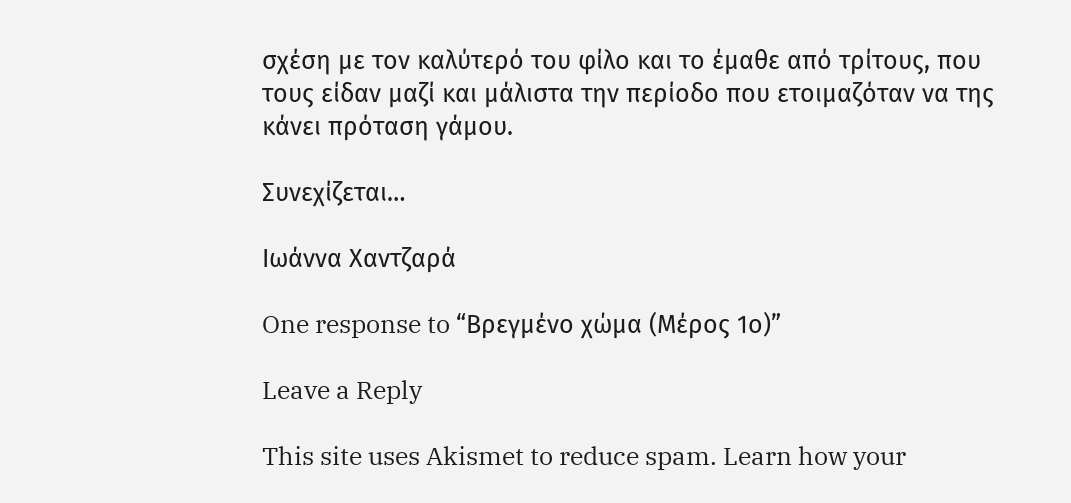σχέση με τον καλύτερό του φίλο και το έμαθε από τρίτους, που τους είδαν μαζί και μάλιστα την περίοδο που ετοιμαζόταν να της κάνει πρόταση γάμου.

Συνεχίζεται…

Ιωάννα Χαντζαρά

One response to “Βρεγμένο χώμα (Μέρος 1ο)”

Leave a Reply

This site uses Akismet to reduce spam. Learn how your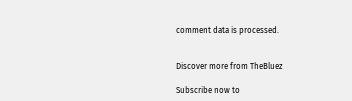comment data is processed.


Discover more from TheBluez

Subscribe now to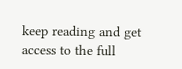keep reading and get access to the full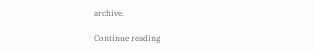archive.

Continue reading